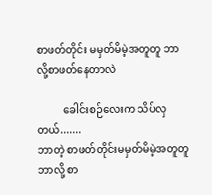စာဖတ်တိုင်း မမှတ်မိမဲ့အတူတူ ဘာလို့စာဖတ်နေတာလဲ

          ခေါင်းစဉ်လေးက သိပ်လှတယ်.......
ဘာတဲ့ စာဖတ်တိုင်းမမှတ်မိမဲ့အတူတူ ဘာလို့ စာ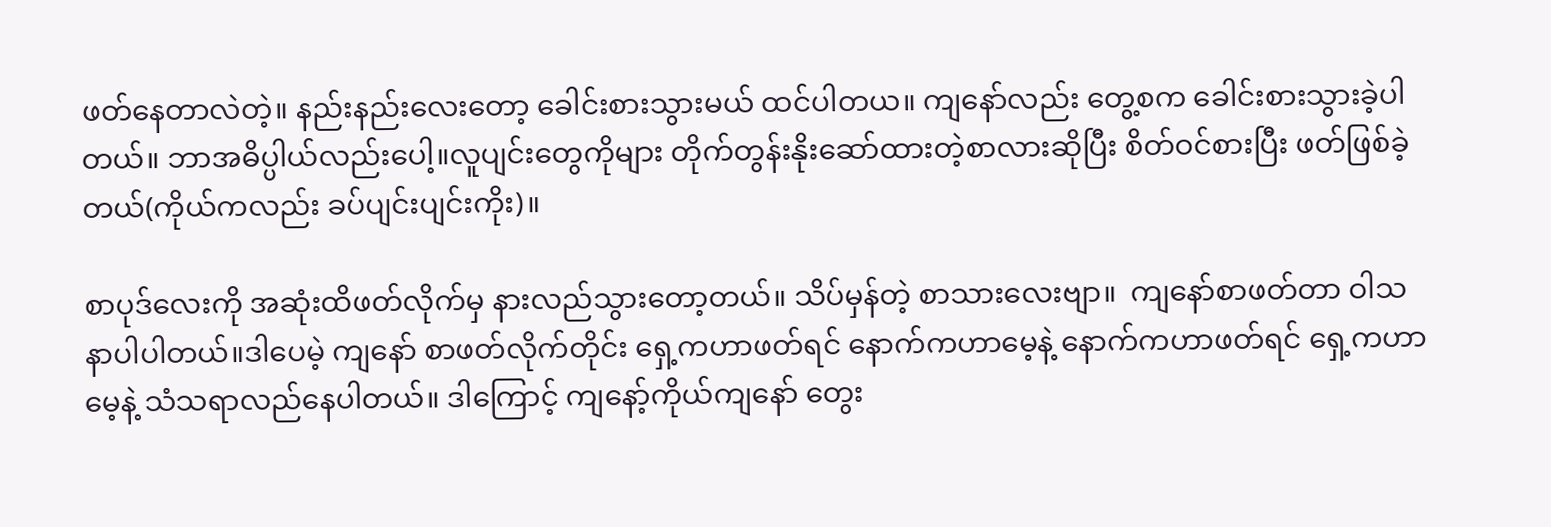ဖတ်နေတာလဲတဲ့။ နည်းနည်းလေးတော့ ခေါင်းစားသွားမယ် ထင်ပါတယ။ ကျနော်လည်း တွေ့စက ခေါင်းစားသွားခဲ့ပါတယ်။ ဘာအဓိပ္ပါယ်လည်းပေါ့။လူပျင်းတွေကိုများ တိုက်တွန်းနိုးဆော်ထားတဲ့စာလားဆိုပြီး စိတ်ဝင်စားပြီး ဖတ်ဖြစ်ခဲ့တယ်(ကိုယ်ကလည်း ခပ်ပျင်းပျင်းကိုး)။

စာပုဒ်လေးကို အဆုံးထိဖတ်လိုက်မှ နားလည်သွားတော့တယ်။ သိပ်မှန်တဲ့ စာသားလေးဗျာ။  ကျနော်စာဖတ်တာ ဝါသနာပါပါတယ်။ဒါပေမဲ့ ကျနော် စာဖတ်လိုက်တိုင်း ရှေ့ကဟာဖတ်ရင် နောက်ကဟာမေ့နဲ့ နောက်ကဟာဖတ်ရင် ရှေ့ကဟာမေ့နဲ့ သံသရာလည်နေပါတယ်။ ဒါကြောင့် ကျနော့်ကိုယ်ကျနော် တွေး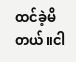ထင်ခဲ့မိတယ်။ငါ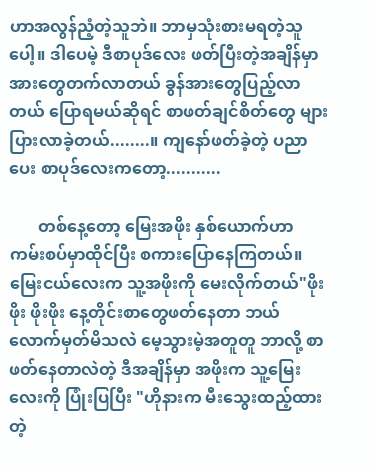ဟာအလွန်ညံ့တဲ့သူဘဲ။ ဘာမှသုံးစားမရတဲ့သူပေါ့။ ဒါပေမဲ့ ဒီစာပုဒ်လေး ဖတ်ပြီးတဲ့အချိန်မှာ အားတွေတက်လာတယ် ခွန်အားတွေပြည့်လာတယ် ပြောရမယ်ဆိုရင် စာဖတ်ချင်စိတ်တွေ များပြားလာခဲ့တယ်........။ ကျနော်ဖတ်ခဲ့တဲ့ ပညာပေး စာပုဒ်လေးကတော့...........

       တစ်နေ့တော့ မြေးအဖိုး နှစ်ယောက်ဟာ ကမ်းစပ်မှာထိုင်ပြီး စကားပြောနေကြတယ်။ မြေးငယ်လေးက သူ့အဖိုးကို မေးလိုက်တယ်"ဖိုးဖိုး ဖိုးဖိုး နေ့တိုင်းစာတွေဖတ်နေတာ ဘယ်လောက်မှတ်မိသလဲ မေ့သွားမဲ့အတူတူ ဘာလို့ စာဖတ်နေတာလဲတဲ့ ဒီအချိန်မှာ အဖိုးက သူ့မြေးလေးကို ပြုံးပြပြီး "ဟိုနားက မီးသွေးထည့်ထားတဲ့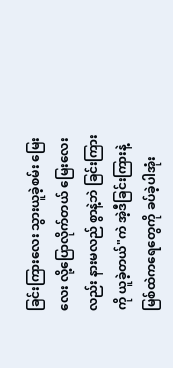ခြင်းကြားလေး သွားယူခဲ့စမ်း မြေးလေး လို့ပြောလိုက်တယ် မြေးလေးလည်း နားမလည် စွာနဲ့ဘဲ ခြင်းကြားကို ယူခဲ့တယ်"ကဲ အဲ့ဒီခြင်းကြားနဲ့ မြစ်ထဲကရေတွေကို ခပ်ခဲ့ပါအုံး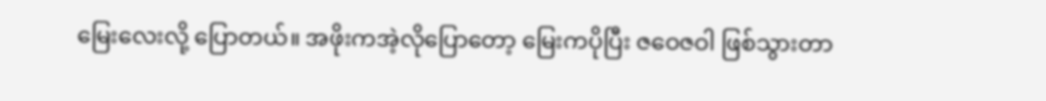မြေးလေးလို့ ပြောတယ်။ အဖိုးကအဲ့လိုပြောတော့ မြေးကပိုပြီး ဇဝေဇဝါ ဖြစ်သွားတာ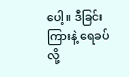ပေါ့။ ဒီခြင်းကြားနဲ့ ရေခပ်လို့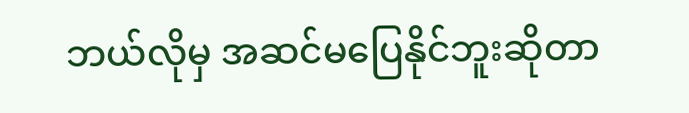ဘယ်လိုမှ အဆင်မပြေနိုင်ဘူးဆိုတာ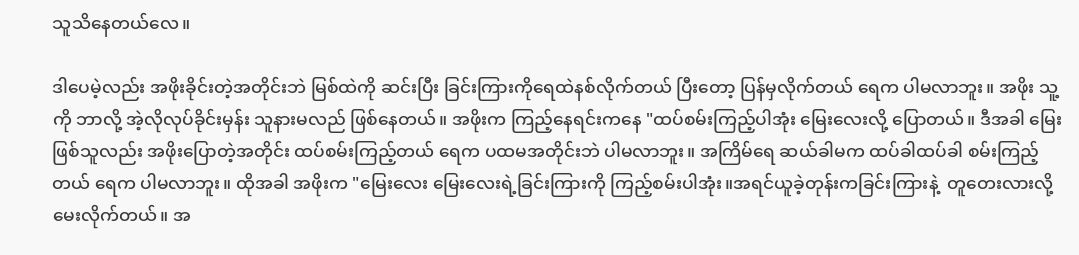သူသိနေတယ်လေ။

ဒါပေမဲ့လည်း အဖိုးခိုင်းတဲ့အတိုင်းဘဲ မြစ်ထဲကို ဆင်းပြီး ခြင်းကြားကိုရေထဲနစ်လိုက်တယ် ပြီးတော့ ပြန်မှလိုက်တယ် ရေက ပါမလာဘူး။ အဖိုး သူ့ကို ဘာလို့ အဲ့လိုလုပ်ခိုင်းမှန်း သူနားမလည် ဖြစ်နေတယ်။ အဖိုးက ကြည့်နေရင်းကနေ "ထပ်စမ်းကြည့်ပါအုံး မြေးလေးလို့ ပြောတယ်။ ဒီအခါ မြေးဖြစ်သူလည်း အဖိုးပြောတဲ့အတိုင်း ထပ်စမ်းကြည့်တယ် ရေက ပထမအတိုင်းဘဲ ပါမလာဘူး။ အကြိမ်ရေ ဆယ်ခါမက ထပ်ခါထပ်ခါ စမ်းကြည့်တယ် ရေက ပါမလာဘူး။ ထိုအခါ အဖိုးက "မြေးလေး မြေးလေးရဲ့ခြင်းကြားကို ကြည့်စမ်းပါအုံး။အရင်ယူခဲ့တုန်းကခြင်းကြားနဲ့  တူတေးလားလို့မေးလိုက်တယ်။ အ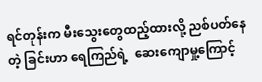ရင်တုန်းက မီးသွေးတွေထည့်ထားလို့ ညစ်ပတ်နေတဲ့ ခြင်းဟာ ရေကြည်ရဲ့  ဆေးကျောမှု့ကြောင့်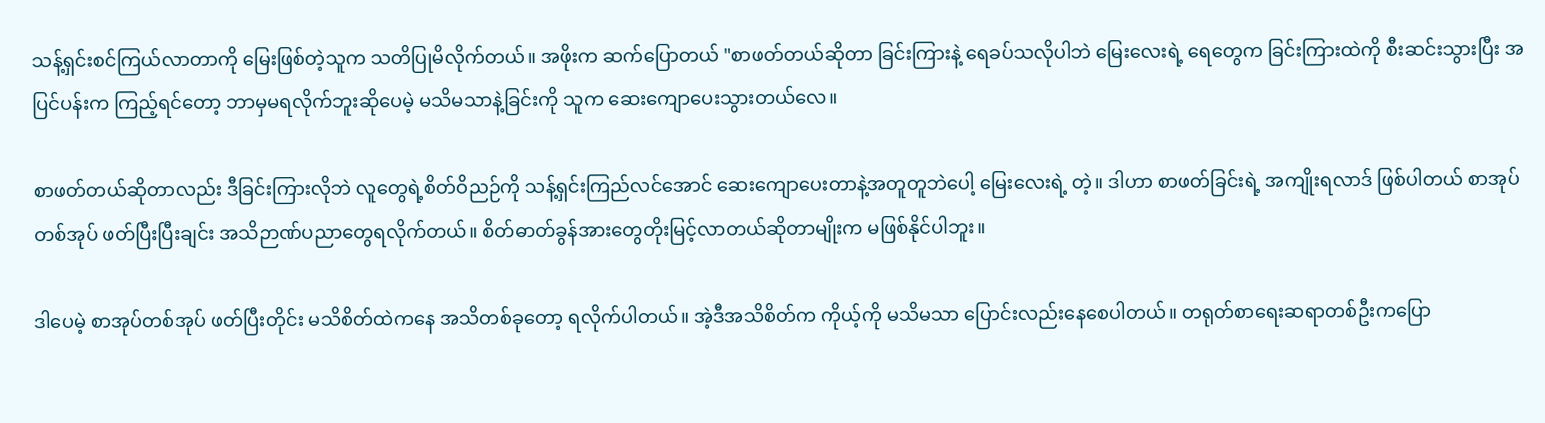သန့်ရှင်းစင်ကြယ်လာတာကို မြေးဖြစ်တဲ့သူက သတိပြုမိလိုက်တယ်။ အဖိုးက ဆက်ပြောတယ် "စာဖတ်တယ်ဆိုတာ ခြင်းကြားနဲ့ ရေခပ်သလိုပါဘဲ မြေးလေးရဲ့ ရေတွေက ခြင်းကြားထဲကို စီးဆင်းသွားပြီး အပြင်ပန်းက ကြည့်ရင်တော့ ဘာမှမရလိုက်ဘူးဆိုပေမဲ့ မသိမသာနဲ့ခြင်းကို သူက ဆေးကျောပေးသွားတယ်လေ။

စာဖတ်တယ်ဆိုတာလည်း ဒီခြင်းကြားလိုဘဲ လူတွေရဲ့စိတ်ဝိညဉ်ကို သန့်ရှင်းကြည်လင်အောင် ဆေးကျောပေးတာနဲ့အတူတူဘဲပေါ့ မြေးလေးရဲ့ တဲ့။ ဒါဟာ စာဖတ်ခြင်းရဲ့ အကျိုးရလာဒ် ဖြစ်ပါတယ် စာအုပ်တစ်အုပ် ဖတ်ပြီးပြီးချင်း အသိဉာဏ်ပညာတွေရလိုက်တယ်။ စိတ်ဓာတ်ခွန်အားတွေတိုးမြင့်လာတယ်ဆိုတာမျိုးက မဖြစ်နိုင်ပါဘူး။

ဒါပေမဲ့ စာအုပ်တစ်အုပ် ဖတ်ပြီးတိုင်း မသိစိတ်ထဲကနေ အသိတစ်ခုတော့ ရလိုက်ပါတယ်။ အဲ့ဒီအသိစိတ်က ကိုယ့်ကို မသိမသာ ပြောင်းလည်းနေစေပါတယ်။ တရုတ်စာရေးဆရာတစ်ဦးကပြော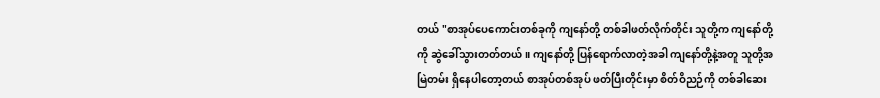တယ် "စာအုပ်ပေကောင်းတစ်ခုကို ကျနော်တို့ တစ်ခါဖတ်လိုက်တိုင်း သူတို့က ကျနော်တို့ကို ဆွဲခေါ်သွားတတ်တယ်။ ကျနော်တို့ ပြန်ရောက်လာတဲ့အခါ ကျနော်တို့နဲ့အတူ သူတို့အမြဲတမ်း ရှိနေပါတော့တယ် စာအုပ်တစ်အုပ် ဖတ်ပြီးတိုင်းမှာ စိတ်ဝိညဉ်ကို တစ်ခါဆေး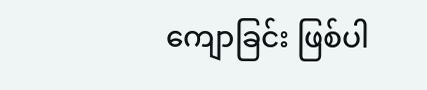ကျောခြင်း ဖြစ်ပါ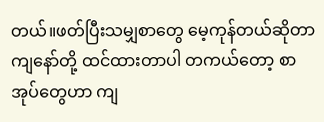တယ်။ဖတ်ပြီးသမျှစာတွေ မေ့ကုန်တယ်ဆိုတာ ကျနော်တို့ ထင်ထားတာပါ တကယ်တော့ စာအုပ်တွေဟာ ကျ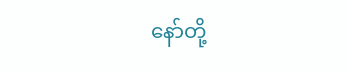နော်တို့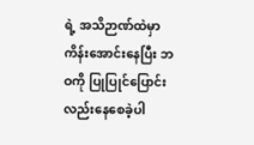ရဲ့ အသိဉာဏ်ထဲမှာ ကိန်းအောင်းနေပြီး ဘဝကို ပြုပြုင်ပြောင်းလည်းနေစေခဲ့ပါ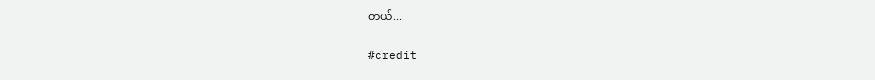တယ်...

#credit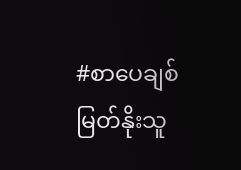#စာပေချစ်မြတ်နိုးသူ